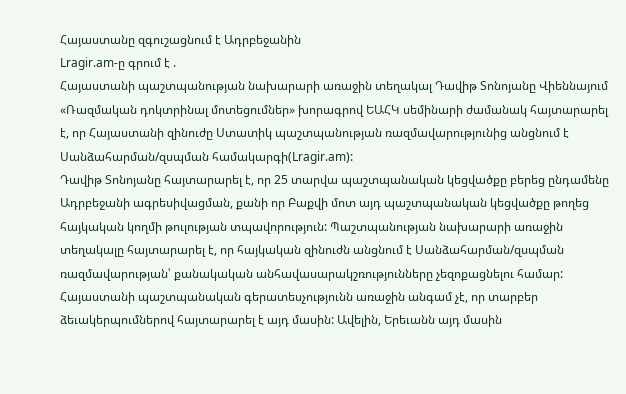Հայաստանը զգուշացնում է Ադրբեջանին
Lragir.am-ը գրում է .
Հայաստանի պաշտպանության նախարարի առաջին տեղակալ Դավիթ Տոնոյանը Վիեննայում «Ռազմական դոկտրինալ մոտեցումներ» խորագրով ԵԱՀԿ սեմինարի ժամանակ հայտարարել է, որ Հայաստանի զինուժը Ստատիկ պաշտպանության ռազմավարությունից անցնում է Սանձահարման/զսպման համակարգի(Lragir.am):
Դավիթ Տոնոյանը հայտարարել է, որ 25 տարվա պաշտպանական կեցվածքը բերեց ընդամենը Ադրբեջանի ագրեսիվացման, քանի որ Բաքվի մոտ այդ պաշտպանական կեցվածքը թողեց հայկական կողմի թուլության տպավորություն: Պաշտպանության նախարարի առաջին տեղակալը հայտարարել է, որ հայկական զինուժն անցնում է Սանձահարման/զսպման ռազմավարության՝ քանակական անհավասարակշռությունները չեզոքացնելու համար:
Հայաստանի պաշտպանական գերատեսչությունն առաջին անգամ չէ, որ տարբեր ձեւակերպումներով հայտարարել է այդ մասին: Ավելին, Երեւանն այդ մասին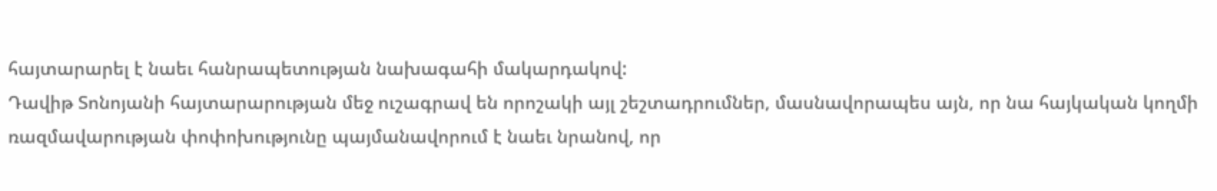հայտարարել է նաեւ հանրապետության նախագահի մակարդակով:
Դավիթ Տոնոյանի հայտարարության մեջ ուշագրավ են որոշակի այլ շեշտադրումներ, մասնավորապես այն, որ նա հայկական կողմի ռազմավարության փոփոխությունը պայմանավորում է նաեւ նրանով, որ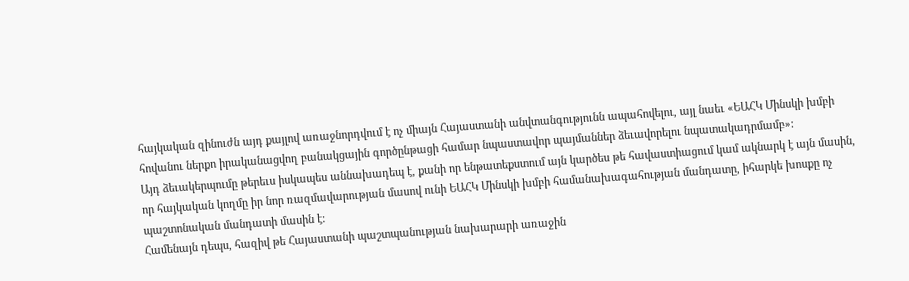հայկական զինուժն այդ քայլով առաջնորդվում է ոչ միայն Հայաստանի անվտանգությունն ապահովելու, այլ նաեւ «ԵԱՀԿ Մինսկի խմբի հովանու ներքո իրականացվող բանակցային գործընթացի համար նպաստավոր պայմաններ ձեւավորելու նպատակադրմամբ»:
Այդ ձեւակերպումը թերեւս իսկապես աննախադեպ է, քանի որ ենթատեքստում այն կարծես թե հավաստիացում կամ ակնարկ է այն մասին, որ հայկական կողմը իր նոր ռազմավարության մասով ունի ԵԱՀԿ Մինսկի խմբի համանախագահության մանդատը, իհարկե խոսքը ոչ պաշտոնական մանդատի մասին է:
Համենայն դեպս, հազիվ թե Հայաստանի պաշտպանության նախարարի առաջին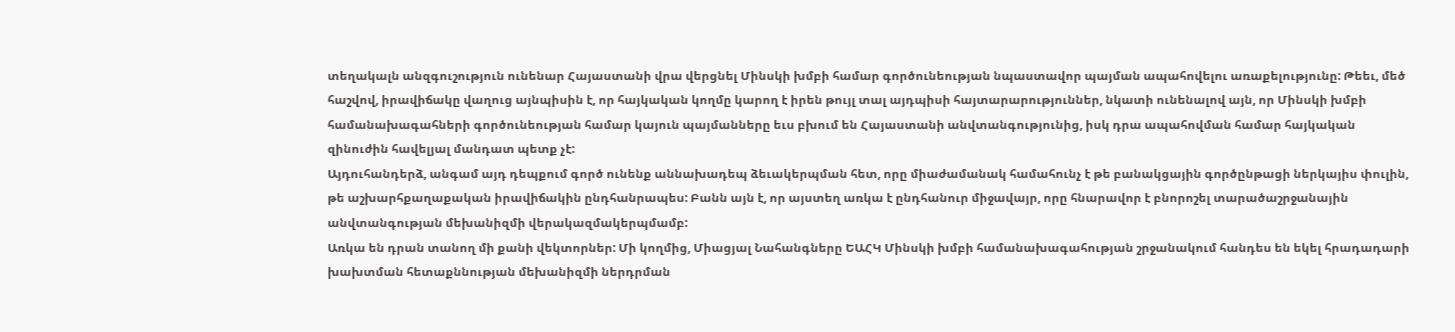տեղակալն անզգուշություն ունենար Հայաստանի վրա վերցնել Մինսկի խմբի համար գործունեության նպաստավոր պայման ապահովելու առաքելությունը: Թեեւ, մեծ հաշվով, իրավիճակը վաղուց այնպիսին է, որ հայկական կողմը կարող է իրեն թույլ տալ այդպիսի հայտարարություններ, նկատի ունենալով այն, որ Մինսկի խմբի համանախագահների գործունեության համար կայուն պայմանները եւս բխում են Հայաստանի անվտանգությունից, իսկ դրա ապահովման համար հայկական զինուժին հավելյալ մանդատ պետք չէ:
Այդուհանդերձ, անգամ այդ դեպքում գործ ունենք աննախադեպ ձեւակերպման հետ, որը միաժամանակ համահունչ է թե բանակցային գործընթացի ներկայիս փուլին, թե աշխարհքաղաքական իրավիճակին ընդհանրապես: Բանն այն է, որ այստեղ առկա է ընդհանուր միջավայր, որը հնարավոր է բնորոշել տարածաշրջանային անվտանգության մեխանիզմի վերակազմակերպմամբ:
Առկա են դրան տանող մի քանի վեկտորներ: Մի կողմից, Միացյալ Նահանգները ԵԱՀԿ Մինսկի խմբի համանախագահության շրջանակում հանդես են եկել հրադադարի խախտման հետաքննության մեխանիզմի ներդրման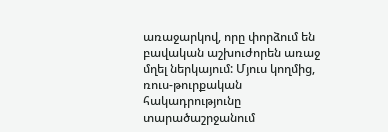առաջարկով, որը փորձում են բավական աշխուժորեն առաջ մղել ներկայում: Մյուս կողմից, ռուս-թուրքական հակադրությունը տարածաշրջանում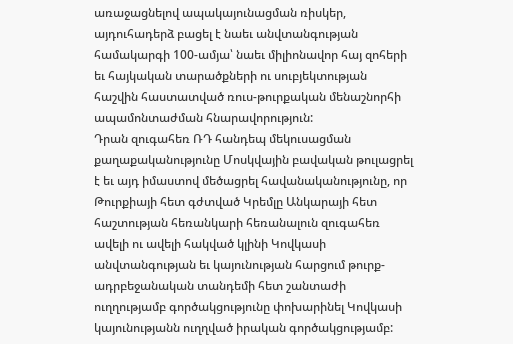առաջացնելով ապակայունացման ռիսկեր, այդուհադերձ բացել է նաեւ անվտանգության համակարգի 100-ամյա՝ նաեւ միլիոնավոր հայ զոհերի եւ հայկական տարածքների ու սուբյեկտության հաշվին հաստատված ռուս-թուրքական մենաշնորհի ապամոնտաժման հնարավորություն:
Դրան զուգահեռ ՌԴ հանդեպ մեկուսացման քաղաքականությունը Մոսկվային բավական թուլացրել է եւ այդ իմաստով մեծացրել հավանականությունը, որ Թուրքիայի հետ գժտված Կրեմլը Անկարայի հետ հաշտության հեռանկարի հեռանալուն զուգահեռ ավելի ու ավելի հակված կլինի Կովկասի անվտանգության եւ կայունության հարցում թուրք-ադրբեջանական տանդեմի հետ շանտաժի ուղղությամբ գործակցությունը փոխարինել Կովկասի կայունությանն ուղղված իրական գործակցությամբ: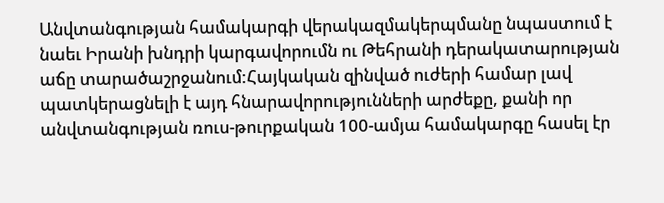Անվտանգության համակարգի վերակազմակերպմանը նպաստում է նաեւ Իրանի խնդրի կարգավորումն ու Թեհրանի դերակատարության աճը տարածաշրջանում:Հայկական զինված ուժերի համար լավ պատկերացնելի է այդ հնարավորությունների արժեքը, քանի որ անվտանգության ռուս-թուրքական 100-ամյա համակարգը հասել էր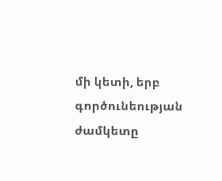մի կետի, երբ գործունեության ժամկետը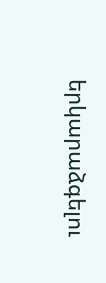երկարաձգելու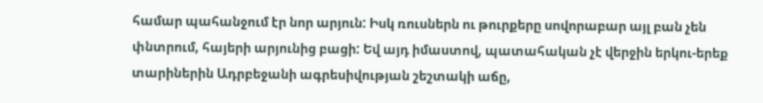համար պահանջում էր նոր արյուն: Իսկ ռուսներն ու թուրքերը սովորաբար այլ բան չեն փնտրում, հայերի արյունից բացի: Եվ այդ իմաստով, պատահական չէ վերջին երկու-երեք տարիներին Ադրբեջանի ագրեսիվության շեշտակի աճը,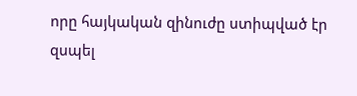որը հայկական զինուժը ստիպված էր զսպել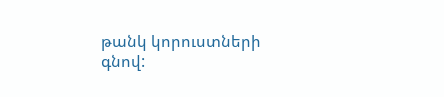թանկ կորուստների գնով: